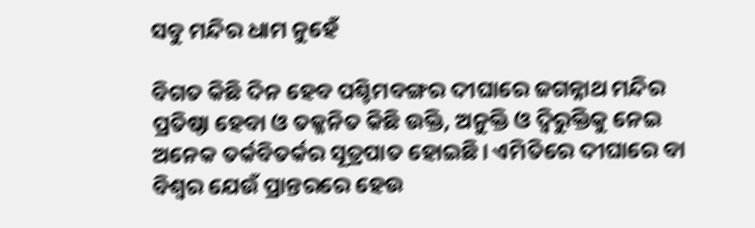ସବୁ ମନ୍ଦିର ଧାମ ନୁହେଁ

ବିଗତ କିଛି ଦିନ ହେବ ପଶ୍ଚିମବଙ୍ଗର ଦୀଘାରେ ଜଗନ୍ନାଥ ମନ୍ଦିର ପ୍ରତିଷ୍ଠା ହେବା ଓ ତଜ୍ଜନିତ କିଛି ଉକ୍ତି, ଅନୁକ୍ତି ଓ ଦ୍ୱିରୁକ୍ତିକୁ ନେଇ ଅନେକ ତର୍କବିତର୍କର ସୂତ୍ରପାତ ହୋଇଛି। ଏମିତିରେ ଦୀଘାରେ ବା ବିଶ୍ୱର ଯେଉଁ ପ୍ରାନ୍ତରରେ ହେଉ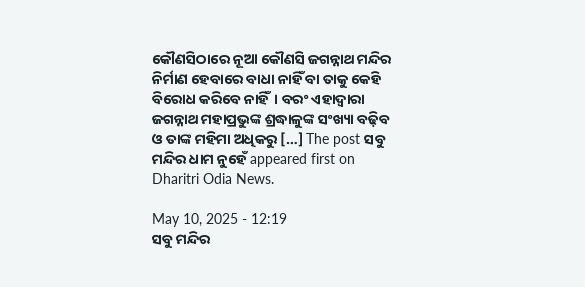କୌଣସିଠାରେ ନୂଆ କୌଣସି ଜଗନ୍ନାଥ ମନ୍ଦିର ନିର୍ମାଣ ହେବାରେ ବାଧା ନାହିଁ ବା ତାକୁ କେହି ବିରୋଧ କରିବେ ନାହିଁ। ବରଂ ଏହାଦ୍ୱାରା ଜଗନ୍ନାଥ ମହାପ୍ରଭୁଙ୍କ ଶ୍ରଦ୍ଧାଳୁଙ୍କ ସଂଖ୍ୟା ବଢ଼ିବ ଓ ତାଙ୍କ ମହିମା ଅଧିକରୁ […] The post ସବୁ ମନ୍ଦିର ଧାମ ନୁହେଁ appeared first on Dharitri Odia News.

May 10, 2025 - 12:19
ସବୁ ମନ୍ଦିର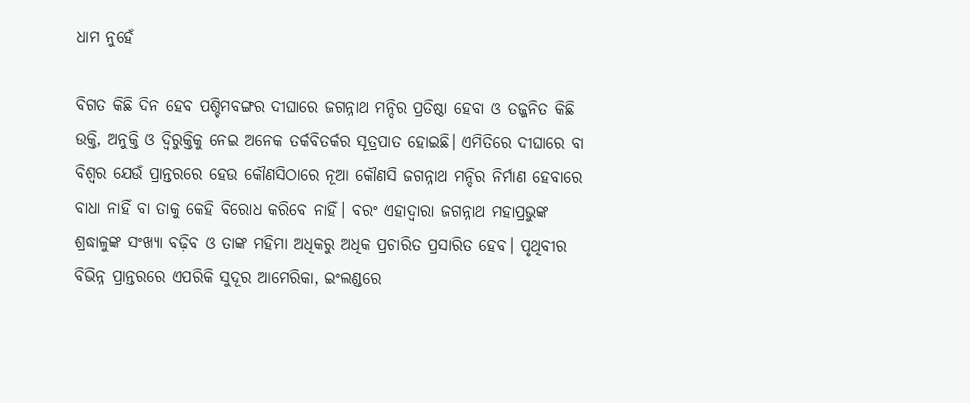ଧାମ ନୁହେଁ

ବିଗତ କିଛି ଦିନ ହେବ ପଶ୍ଚିମବଙ୍ଗର ଦୀଘାରେ ଜଗନ୍ନାଥ ମନ୍ଦିର ପ୍ରତିଷ୍ଠା ହେବା ଓ ତଜ୍ଜନିତ କିଛି ଉକ୍ତି, ଅନୁକ୍ତି ଓ ଦ୍ୱିରୁକ୍ତିକୁ ନେଇ ଅନେକ ତର୍କବିତର୍କର ସୂତ୍ରପାତ ହୋଇଛି। ଏମିତିରେ ଦୀଘାରେ ବା ବିଶ୍ୱର ଯେଉଁ ପ୍ରାନ୍ତରରେ ହେଉ କୌଣସିଠାରେ ନୂଆ କୌଣସି ଜଗନ୍ନାଥ ମନ୍ଦିର ନିର୍ମାଣ ହେବାରେ ବାଧା ନାହିଁ ବା ତାକୁ କେହି ବିରୋଧ କରିବେ ନାହିଁ। ବରଂ ଏହାଦ୍ୱାରା ଜଗନ୍ନାଥ ମହାପ୍ରଭୁଙ୍କ ଶ୍ରଦ୍ଧାଳୁଙ୍କ ସଂଖ୍ୟା ବଢ଼ିବ ଓ ତାଙ୍କ ମହିମା ଅଧିକରୁ ଅଧିକ ପ୍ରଚାରିତ ପ୍ରସାରିତ ହେବ। ପୃଥିବୀର ବିଭିନ୍ନ ପ୍ରାନ୍ତରରେ ଏପରିକି ସୁଦୂର ଆମେରିକା, ଇଂଲଣ୍ଡରେ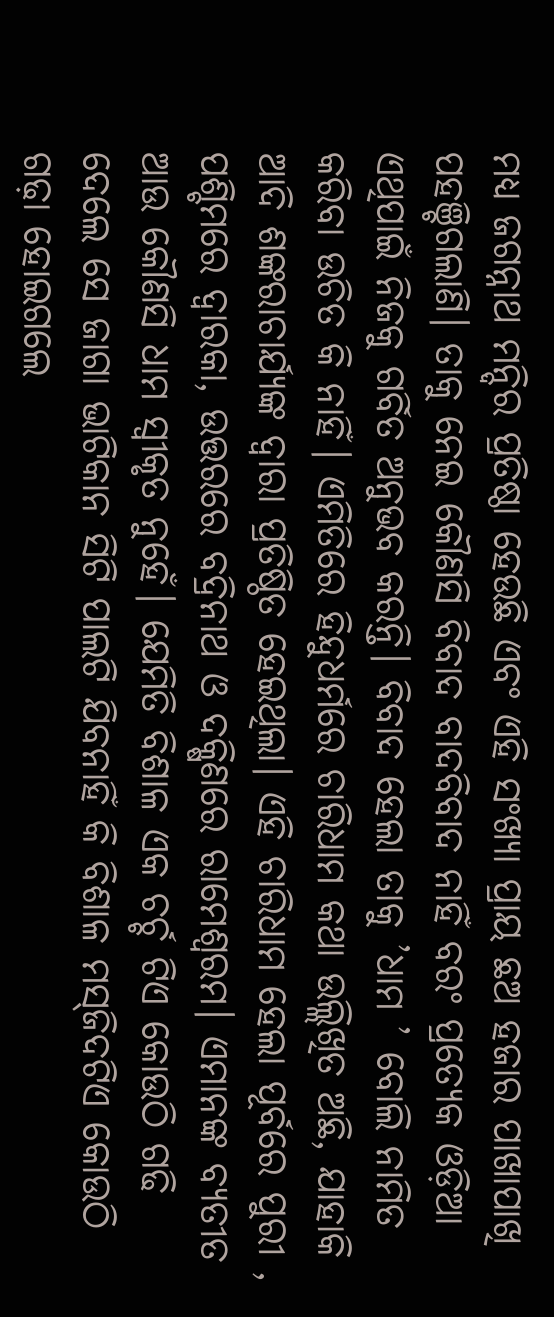ମଧ୍ୟ ଜଗନ୍ନାଥ ମନ୍ଦିର ପ୍ରତିଷ୍ଠା ହେଉଛି ଏବଂ ଏହି ସଂଖ୍ୟା ପ୍ରାୟ ଛଅ ହଜାର ପାଖାପାଖି ପହଞ୍ଚିଗଲାଣି। ତାକୁ ନେଇ କୌଣସି ବିବାଦ ବାଦବିବାଦ ନାହିଁ ବରଂ ପ୍ରତ୍ୟେକ ଓଡ଼ିଆ ଏଥିପାଇଁ ନିଜକୁ ଗର୍ବିତ ଅନୁଭବ କରନ୍ତି। ବିବାଦ ହେଲା ତାକୁ ’ଧାମ ’ ବୋଲି ନାମିତ କରିବା ଉଚିତ କି ନାହିଁ। ଏମିତିରେ ହିନ୍ଦୁଧର୍ମରେ ଚାରିଧାମ କଥା ଉଲ୍ଲିଖିତ ଅଛି, ଯାହାକି ଆଦି ଶଙ୍କରାଚାର୍ଯ୍ୟଙ୍କ ଦ୍ୱାରା ପ୍ରତିଷ୍ଠିତ ହେଇଥିଲା। ଏହି ଚାରିଧାମ ହେଲା ପୂର୍ବରେ ପୁରୀ , ପଶ୍ଚିମରେ ଦ୍ୱାରକା, ଉତ୍ତରରେ ବଦ୍ରିନାଥ ଓ ଦକ୍ଷିଣରେ ରାମେଶ୍ୱରମ। ଏମାନଙ୍କ ବ୍ୟତୀତ ଆଉ କୌଣସି ଧାମ ସ୍ବୀକୃତ ନୁହେଁ। ଯେମିତି ବିଶାଳ ଏକ ଚର୍ଚ୍ଚ ଟିଏ କୋଉଠି ଗଢି ଦେଲେ ସେ ଜାଗା ଭାଟିକାନ ସିଟି ପାଲଟି ଯିବନାହିଁ କି ବିଶାଳ ମସ୍‌ଜିଦଟିଏ କୋଉଠି ଗଢ଼ା ହୋଇଗଲେ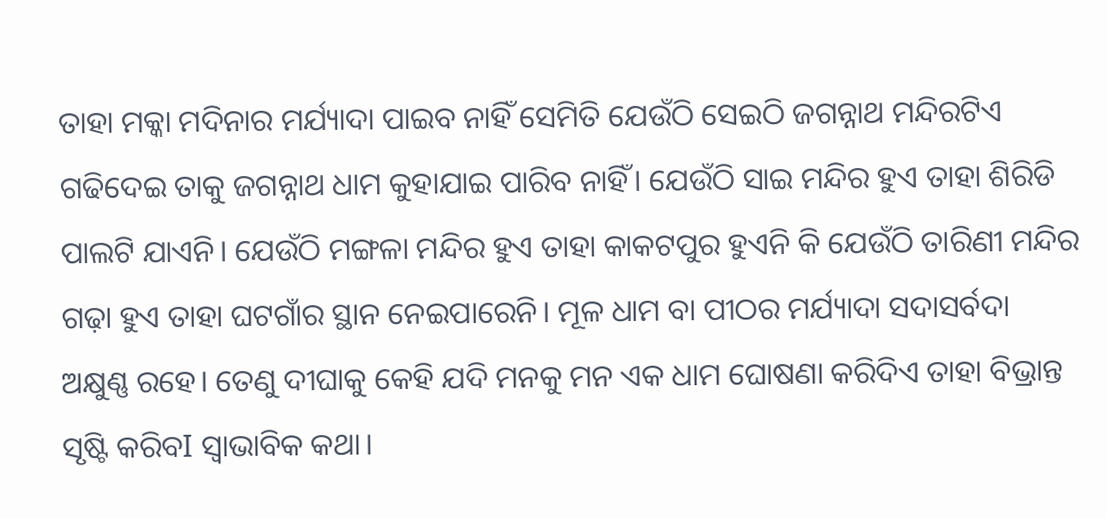ତାହା ମକ୍କା ମଦିନାର ମର୍ଯ୍ୟାଦା ପାଇବ ନାହିଁ ସେମିତି ଯେଉଁଠି ସେଇଠି ଜଗନ୍ନାଥ ମନ୍ଦିରଟିଏ ଗଢିଦେଇ ତାକୁ ଜଗନ୍ନାଥ ଧାମ କୁହାଯାଇ ପାରିବ ନାହିଁ। ଯେଉଁଠି ସାଇ ମନ୍ଦିର ହୁଏ ତାହା ଶିରିଡି ପାଲଟି ଯାଏନି। ଯେଉଁଠି ମଙ୍ଗଳା ମନ୍ଦିର ହୁଏ ତାହା କାକଟପୁର ହୁଏନି କି ଯେଉଁଠି ତାରିଣୀ ମନ୍ଦିର ଗଢ଼ା ହୁଏ ତାହା ଘଟଗାଁର ସ୍ଥାନ ନେଇପାରେନି। ମୂଳ ଧାମ ବା ପୀଠର ମର୍ଯ୍ୟାଦା ସଦାସର୍ବଦା ଅକ୍ଷୁଣ୍ଣ ରହେ। ତେଣୁ ଦୀଘାକୁ କେହି ଯଦି ମନକୁ ମନ ଏକ ଧାମ ଘୋଷଣା କରିଦିଏ ତାହା ବିଭ୍ରାନ୍ତ ସୃଷ୍ଟି କରିବI ସ୍ବାଭାବିକ କଥା।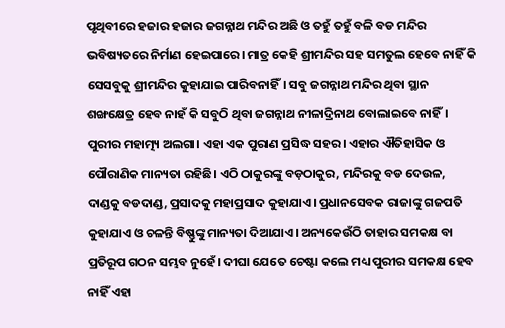ପୃଥିବୀରେ ହଜାର ହଜାର ଜଗନ୍ନାଥ ମନ୍ଦିର ଅଛି ଓ ତହୁଁ ତହୁଁ ବଳି ବଡ ମନ୍ଦିର ଭବିଷ୍ୟତରେ ନିର୍ମାଣ ହେଇପାରେ। ମାତ୍ର କେହି ଶ୍ରୀମନ୍ଦିର ସହ ସମତୁଲ ହେବେ ନାହିଁ କି ସେସବୁକୁ ଶ୍ରୀମନ୍ଦିର କୁହାଯାଇ ପାରିବନାହିଁ। ସବୁ ଜଗନ୍ନାଥ ମନ୍ଦିର ଥିବା ସ୍ଥାନ ଶଙ୍ଖକ୍ଷେତ୍ର ହେବ ନାହଁ କି ସବୁଠି ଥିବା ଜଗନ୍ନାଥ ନୀଳାଦ୍ରିନାଥ ବୋଲାଇବେ ନାହିଁ। ପୁରୀର ମହାତ୍ମ୍ୟ ଅଲଗା। ଏହା ଏକ ପୁରାଣ ପ୍ରସିଦ୍ଧ ସହର। ଏହାର ଐତିହାସିକ ଓ ପୌରାଣିକ ମାନ୍ୟତା ରହିଛି। ଏଠି ଠାକୁରଙ୍କୁ ବଡ଼ଠାକୁର, ମନ୍ଦିରକୁ ବଡ ଦେଉଳ, ଦାଣ୍ଡକୁ ବଡଦାଣ୍ଡ, ପ୍ରସାଦକୁ ମହାପ୍ରସାଦ କୁହାଯାଏ। ପ୍ରଧାନସେବକ ରାଜାଙ୍କୁ ଗଜପତି କୁହାଯାଏ ଓ ଚଳନ୍ତି ବିଷ୍ଣୁଙ୍କୁ ମାନ୍ୟତା ଦିଆଯାଏ। ଅନ୍ୟକେଉଁଠି ତାହାର ସମକକ୍ଷ ବା ପ୍ରତିରୂପ ଗଠନ ସମ୍ଭବ ନୁହେଁ। ଦୀଘା ଯେତେ ଚେଷ୍ଟା କଲେ ମଧ୍ୟ ପୁରୀର ସମକକ୍ଷ ହେବ ନାହିଁ ଏହା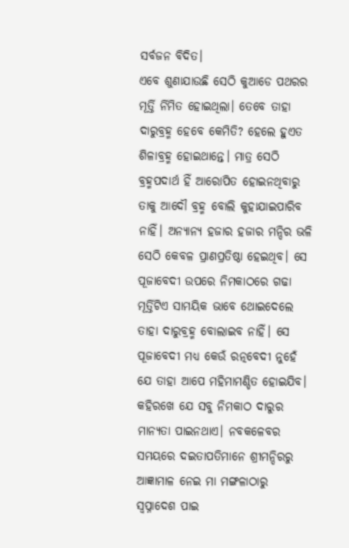ସର୍ବଜନ ବିଦିତ।
ଏବେ ଶୁଣାଯାଉଛି ସେଠି କୁଆଡେ ପଥରର ମୂର୍ତ୍ତି ର୍ନିମିତ ହୋଇଥିଲା। ତେବେ ତାହା ଦାରୁବ୍ରହ୍ମ ହେବେ କେମିତି? ହେଲେ ହୁଏତ ଶିଳାବ୍ରହ୍ମ ହୋଇଥାନ୍ତେ। ମାତ୍ର ସେଠି ବ୍ରହ୍ମପଦାର୍ଥ ହିଁ ଆରୋପିତ ହୋଇନଥିବାରୁ ତାକୁ ଆଦୌ ବ୍ରହ୍ମ ବୋଲି କୁହାଯାଇପାରିବ ନାହିଁ। ଅନ୍ୟାନ୍ୟ ହଜାର ହଜାର ମନ୍ଦିର ଭଳି ସେଠି କେବଳ ପ୍ରାଣପ୍ରତିଷ୍ଠା ହେଇଥିବ। ସେ ପୂଜାବେଦୀ ଉପରେ ନିମକାଠରେ ଗଢା ମୂର୍ତ୍ତିଟିଏ ସାମୟିକ ଭାବେ ଥୋଇଦେଲେ ତାହା ଦାରୁବ୍ରହ୍ମ ବୋଲାଇବ ନାହିଁ। ସେ ପୂଜାବେଦୀ ମଧ୍ୟ କେଉଁ ରତ୍ନବେଦୀ ନୁହେଁ ଯେ ତାହା ଆପେ ମହିମାମଣ୍ଡିତ ହୋଇଯିବ। କହିରଖେ ଯେ ସବୁ ନିମକାଠ ଦାରୁର ମାନ୍ୟତା ପାଇନଥାଏ। ନବକଳେବର ସମୟରେ ଦଇତାପତିମାନେ ଶ୍ରୀମନ୍ଦିରରୁ ଆଜ୍ଞାମାଳ ନେଇ ମା ମଙ୍ଗଳାଠାରୁ ସ୍ବପ୍ନାଦେଶ ପାଇ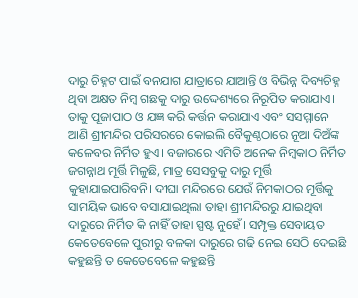ଦାରୁ ଚିହ୍ନଟ ପାଇଁ ବନଯାଗ ଯାତ୍ରାରେ ଯାଆନ୍ତି ଓ ବିଭିନ୍ନ ଦିବ୍ୟଚିହ୍ନ ଥିବା ଅକ୍ଷତ ନିମ୍ବ ଗଛକୁ ଦାରୁ ଉଦ୍ଦେଶ୍ୟରେ ନିରୂପିତ କରାଯାଏ। ତାକୁ ପୂଜାପାଠ ଓ ଯଜ୍ଞ କରି କର୍ତ୍ତନ କରାଯାଏ ଏବଂ ସସମ୍ମାନେ ଆଣି ଶ୍ରୀମନ୍ଦିର ପରିସରରେ କୋଇଲି ବୈକୁଣ୍ଠଠାରେ ନୂଆ ଦିଅଁଙ୍କ କଳେବର ନିର୍ମିତ ହୁଏ। ବଜାରରେ ଏମିତି ଅନେକ ନିମ୍ବକାଠ ନିର୍ମିତ ଜଗନ୍ନାଥ ମୂର୍ତ୍ତି ମିଳୁଛି, ମାତ୍ର ସେସବୁକୁ ଦାରୁ ମୂର୍ତ୍ତି କୁହାଯାଇପାରିବନି। ଦୀଘା ମନ୍ଦିରରେ ଯେଉଁ ନିମକାଠର ମୂର୍ତ୍ତିକୁ ସାମୟିକ ଭାବେ ବସାଯାଇଥିଲା ତାହା ଶ୍ରୀମନ୍ଦିରରୁ ଯାଇଥିବା ଦାରୁରେ ନିର୍ମିତ କି ନାହିଁ ତାହା ସ୍ପଷ୍ଟ ନୁହେଁ। ସମ୍ପୃକ୍ତ ସେବାୟତ କେତେବେଳେ ପୁରୀରୁ ବଳକା ଦାରୁରେ ଗଢି ନେଇ ସେଠି ଦେଇଛି କହୁଛନ୍ତି ତ କେତେବେଳେ କହୁଛନ୍ତି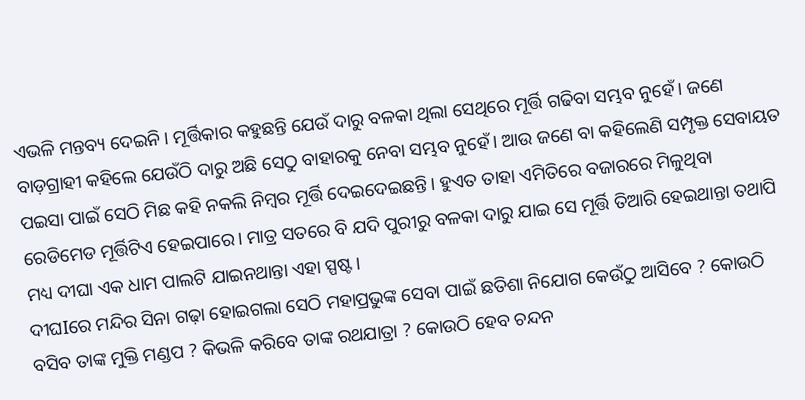ଏଭଳି ମନ୍ତବ୍ୟ ଦେଇନି। ମୂର୍ତ୍ତିକାର କହୁଛନ୍ତି ଯେଉଁ ଦାରୁ ବଳକା ଥିଲା ସେଥିରେ ମୂର୍ତ୍ତି ଗଢିବା ସମ୍ଭବ ନୁହେଁ। ଜଣେ ବାଡ଼ଗ୍ରାହୀ କହିଲେ ଯେଉଁଠି ଦାରୁ ଅଛି ସେଠୁ ବାହାରକୁ ନେବା ସମ୍ଭବ ନୁହେଁ। ଆଉ ଜଣେ ବା କହିଲେଣି ସମ୍ପୃକ୍ତ ସେବାୟତ ପଇସା ପାଇଁ ସେଠି ମିଛ କହି ନକଲି ନିମ୍ବର ମୂର୍ତ୍ତି ଦେଇଦେଇଛନ୍ତି। ହୁଏତ ତାହା ଏମିତିରେ ବଜାରରେ ମିଳୁଥିବା ରେଡିମେଡ ମୂର୍ତ୍ତିଟିଏ ହେଇପାରେ। ମାତ୍ର ସତରେ ବି ଯଦି ପୁରୀରୁ ବଳକା ଦାରୁ ଯାଇ ସେ ମୂର୍ତ୍ତି ତିଆରି ହେଇଥାନ୍ତା ତଥାପି ମଧ୍ୟ ଦୀଘା ଏକ ଧାମ ପାଲଟି ଯାଇନଥାନ୍ତା ଏହା ସ୍ପଷ୍ଟ।
ଦୀଘIରେ ମନ୍ଦିର ସିନା ଗଢ଼ା ହୋଇଗଲା ସେଠି ମହାପ୍ରଭୁଙ୍କ ସେବା ପାଇଁ ଛତିଶା ନିଯୋଗ କେଉଁଠୁ ଆସିବେ ? କୋଉଠି ବସିବ ତାଙ୍କ ମୁକ୍ତି ମଣ୍ଡପ ? କିଭଳି କରିବେ ତାଙ୍କ ରଥଯାତ୍ରା ? କୋଉଠି ହେବ ଚନ୍ଦନ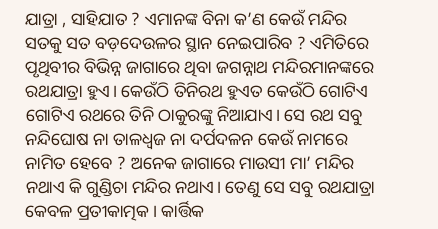ଯାତ୍ରା , ସାହିଯାତ ? ଏମାନଙ୍କ ବିନା କ’ଣ କେଉଁ ମନ୍ଦିର ସତକୁ ସତ ବଡ଼ଦେଉଳର ସ୍ଥାନ ନେଇପାରିବ ? ଏମିତିରେ ପୃଥିବୀର ବିଭିନ୍ନ ଜାଗାରେ ଥିବା ଜଗନ୍ନାଥ ମନ୍ଦିରମାନଙ୍କରେ ରଥଯାତ୍ରା ହୁଏ। କେଉଁଠି ତିନିରଥ ହୁଏତ କେଉଁଠି ଗୋଟିଏ ଗୋଟିଏ ରଥରେ ତିନି ଠାକୁରଙ୍କୁ ନିଆଯାଏ। ସେ ରଥ ସବୁ ନନ୍ଦିଘୋଷ ନା ତାଳଧ୍ୱଜ ନା ଦର୍ପଦଳନ କେଉଁ ନାମରେ ନାମିତ ହେବେ ? ଅନେକ ଜାଗାରେ ମାଉସୀ ମା’ ମନ୍ଦିର ନଥାଏ କି ଗୁଣ୍ଡିଚା ମନ୍ଦିର ନଥାଏ। ତେଣୁ ସେ ସବୁ ରଥଯାତ୍ରା କେବଳ ପ୍ରତୀକାତ୍ମକ। କାର୍ତ୍ତିକ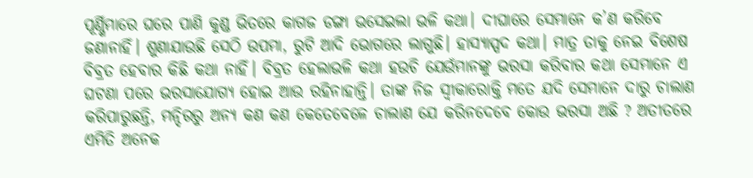ପୂର୍ଣ୍ଣିମାରେ ଘରେ ପାଣି କୁଣ୍ଡ ଭିତରେ କାଗଜ ଡଙ୍ଗା ଭସେଇଲା ଭଳି କଥା। ଦୀଘାରେ ସେମାନେ କ’ଣ କରିବେ ଜଣାନାହିଁ। ଶୁଣାଯାଉଛି ସେଠି ଉପମା, ରୁଟି ଆଦି ଭୋଗରେ ଲାଗୁଛି। ହାସ୍ୟାସ୍ପଦ କଥା। ମାତ୍ର ତାକୁ ନେଇ ବିଶେଷ ବିବ୍ରତ ହେବାର କିଛି କଥା ନାହିଁ। ବିବ୍ରତ ହେଲାଭଳି କଥା ହଉଚି ଯେଉଁମାନଙ୍କୁ ଭରସା କରିବାର କଥା ସେମାନେ ଏ ଘଟଣା ପରେ ଭରସାଯୋଗ୍ୟ ହୋଇ ଆଉ ରହିନାହାନ୍ତି। ତାଙ୍କ ନିଜ ସ୍ବୀକାରୋକ୍ତି ମତେ ଯଦି ସେମାନେ ଦାରୁ ଚାଲାଣ କରିପାରୁଛନ୍ତି, ମନ୍ଦିରରୁ ଅନ୍ୟ କଣ କଣ କେତେବେଳେ ଚାଲାଣ ଯେ କରିନଦେବେ କୋଉ ଭରସା ଅଛି ? ଅତୀତରେ ଏମିତି ଅନେକ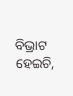ବିଭ୍ରାଟ ହେଇଚି,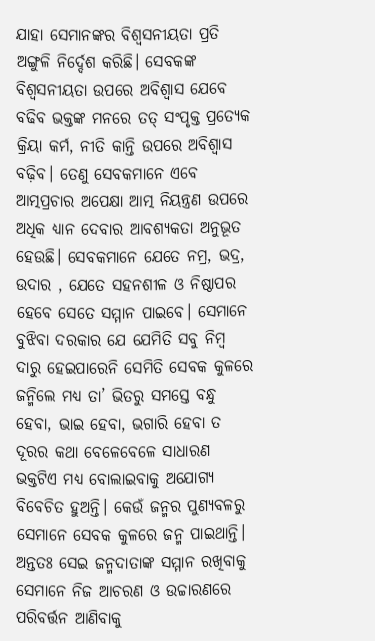ଯାହା ସେମାନଙ୍କର ବିଶ୍ୱସନୀୟତା ପ୍ରତି ଅଙ୍ଗୁଳି ନିର୍ଦ୍ଦେଶ କରିଛି। ସେବକଙ୍କ ବିଶ୍ୱସନୀୟତା ଉପରେ ଅବିଶ୍ୱାସ ଯେବେ ବଢିବ ଭକ୍ତଙ୍କ ମନରେ ତତ୍‌ ସଂପୃକ୍ତ ପ୍ରତ୍ୟେକ କ୍ରିୟା କର୍ମ, ନୀତି କାନ୍ତି ଉପରେ ଅବିଶ୍ୱାସ ବଢ଼ିବ। ତେଣୁ ସେବକମାନେ ଏବେ ଆତ୍ମପ୍ରଚାର ଅପେକ୍ଷା ଆତ୍ମ ନିୟନ୍ତ୍ରଣ ଉପରେ ଅଧିକ ଧ୍ୟାନ ଦେବାର ଆବଶ୍ୟକତା ଅନୁଭୂତ ହେଉଛି। ସେବକମାନେ ଯେତେ ନମ୍ର, ଭଦ୍ର, ଉଦାର , ଯେତେ ସହନଶୀଳ ଓ ନିଷ୍ଠାପର ହେବେ ସେତେ ସମ୍ମାନ ପାଇବେ। ସେମାନେ ବୁଝିବା ଦରକାର ଯେ ଯେମିତି ସବୁ ନିମ୍ବ ଦାରୁ ହେଇପାରେନି ସେମିତି ସେବକ କୁଳରେ ଜନ୍ମିଲେ ମଧ୍ୟ ତା’ ଭିତରୁ ସମସ୍ତେ ବନ୍ଧୁ ହେବା, ଭାଇ ହେବା, ଭଗାରି ହେବା ତ ଦୂରର କଥା ବେଳେବେଳେ ସାଧାରଣ ଭକ୍ତଟିଏ ମଧ୍ୟ ବୋଲାଇବାକୁ ଅଯୋଗ୍ୟ ବିବେଚିତ ହୁଅନ୍ତି। କେଉଁ ଜନ୍ମର ପୁଣ୍ୟବଳରୁ ସେମାନେ ସେବକ କୁଳରେ ଜନ୍ମ ପାଇଥାନ୍ତି। ଅନ୍ତତଃ ସେଇ ଜନ୍ମଦାତାଙ୍କ ସମ୍ମାନ ରଖିବାକୁ ସେମାନେ ନିଜ ଆଚରଣ ଓ ଉଚ୍ଚାରଣରେ ପରିବର୍ତ୍ତନ ଆଣିବାକୁ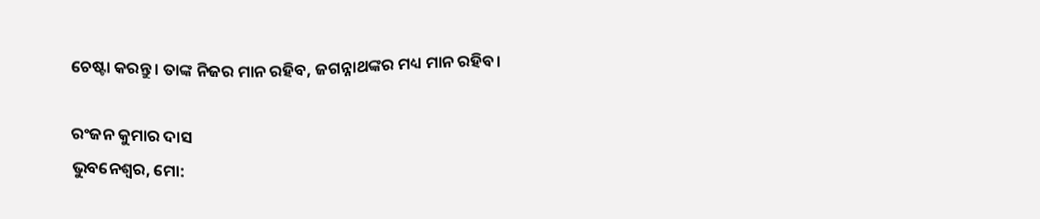ଚେଷ୍ଟା କରନ୍ତୁ। ତାଙ୍କ ନିଜର ମାନ ରହିବ, ଜଗନ୍ନାଥଙ୍କର ମଧ୍ୟ ମାନ ରହିବ।

ରଂଜନ କୁମାର ଦାସ
ଭୁବନେଶ୍ୱର, ମୋ: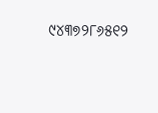୯୪୩୭୨୮୬୫୧୨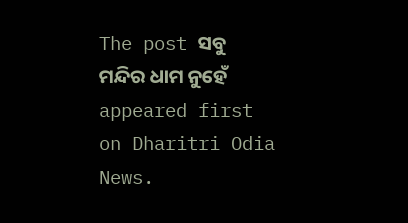The post ସବୁ ମନ୍ଦିର ଧାମ ନୁହେଁ appeared first on Dharitri Odia News.